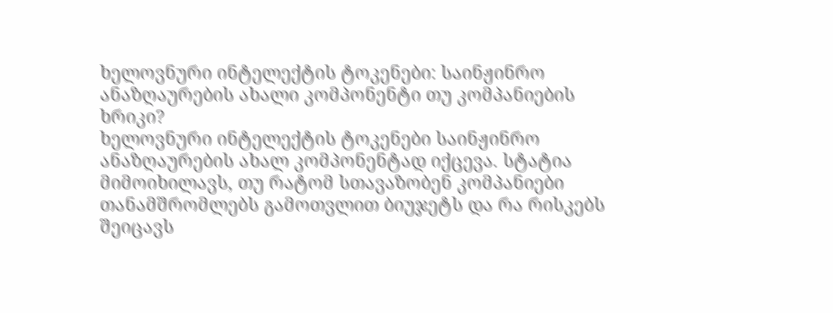ხელოვნური ინტელექტის ტოკენები: საინჟინრო ანაზღაურების ახალი კომპონენტი თუ კომპანიების ხრიკი?
ხელოვნური ინტელექტის ტოკენები საინჟინრო ანაზღაურების ახალ კომპონენტად იქცევა. სტატია მიმოიხილავს, თუ რატომ სთავაზობენ კომპანიები თანამშრომლებს გამოთვლით ბიუჯეტს და რა რისკებს შეიცავს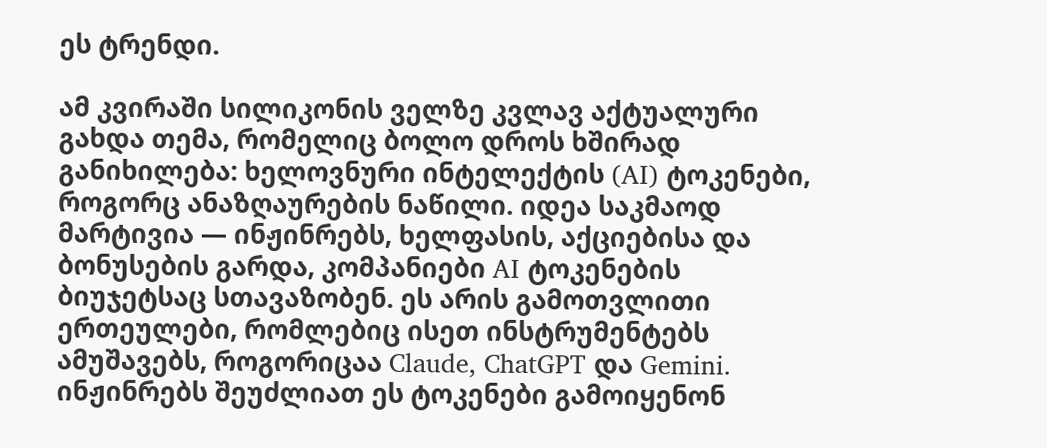ეს ტრენდი.

ამ კვირაში სილიკონის ველზე კვლავ აქტუალური გახდა თემა, რომელიც ბოლო დროს ხშირად განიხილება: ხელოვნური ინტელექტის (AI) ტოკენები, როგორც ანაზღაურების ნაწილი. იდეა საკმაოდ მარტივია — ინჟინრებს, ხელფასის, აქციებისა და ბონუსების გარდა, კომპანიები AI ტოკენების ბიუჯეტსაც სთავაზობენ. ეს არის გამოთვლითი ერთეულები, რომლებიც ისეთ ინსტრუმენტებს ამუშავებს, როგორიცაა Claude, ChatGPT და Gemini.
ინჟინრებს შეუძლიათ ეს ტოკენები გამოიყენონ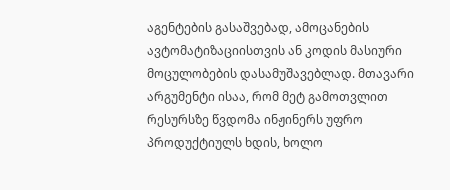აგენტების გასაშვებად, ამოცანების ავტომატიზაციისთვის ან კოდის მასიური მოცულობების დასამუშავებლად. მთავარი არგუმენტი ისაა, რომ მეტ გამოთვლით რესურსზე წვდომა ინჟინერს უფრო პროდუქტიულს ხდის, ხოლო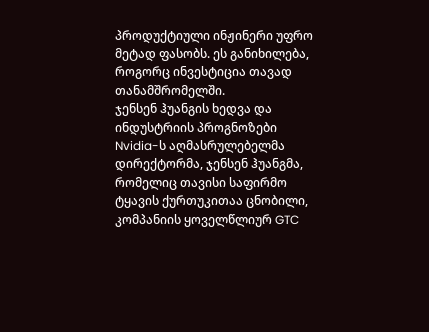პროდუქტიული ინჟინერი უფრო მეტად ფასობს. ეს განიხილება, როგორც ინვესტიცია თავად თანამშრომელში.
ჯენსენ ჰუანგის ხედვა და ინდუსტრიის პროგნოზები
Nvidia-ს აღმასრულებელმა დირექტორმა, ჯენსენ ჰუანგმა, რომელიც თავისი საფირმო ტყავის ქურთუკითაა ცნობილი, კომპანიის ყოველწლიურ GTC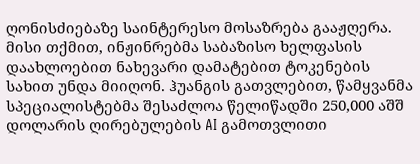ღონისძიებაზე საინტერესო მოსაზრება გააჟღერა. მისი თქმით, ინჟინრებმა საბაზისო ხელფასის დაახლოებით ნახევარი დამატებით ტოკენების სახით უნდა მიიღონ. ჰუანგის გათვლებით, წამყვანმა სპეციალისტებმა შესაძლოა წელიწადში 250,000 აშშ დოლარის ღირებულების AI გამოთვლითი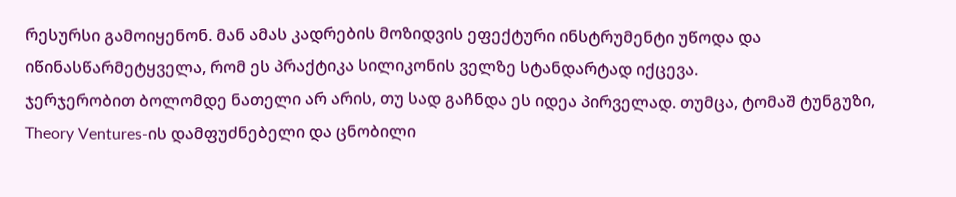რესურსი გამოიყენონ. მან ამას კადრების მოზიდვის ეფექტური ინსტრუმენტი უწოდა და იწინასწარმეტყველა, რომ ეს პრაქტიკა სილიკონის ველზე სტანდარტად იქცევა.
ჯერჯერობით ბოლომდე ნათელი არ არის, თუ სად გაჩნდა ეს იდეა პირველად. თუმცა, ტომაშ ტუნგუზი, Theory Ventures-ის დამფუძნებელი და ცნობილი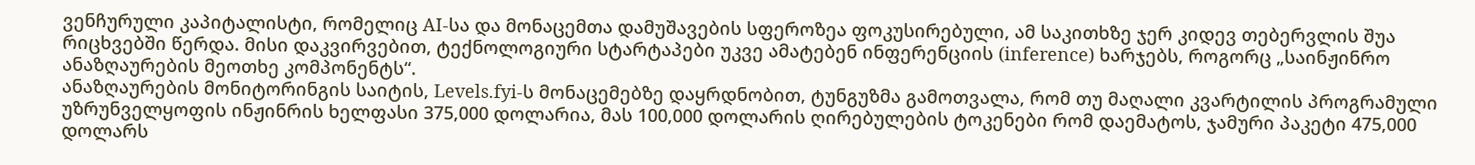ვენჩურული კაპიტალისტი, რომელიც AI-სა და მონაცემთა დამუშავების სფეროზეა ფოკუსირებული, ამ საკითხზე ჯერ კიდევ თებერვლის შუა რიცხვებში წერდა. მისი დაკვირვებით, ტექნოლოგიური სტარტაპები უკვე ამატებენ ინფერენციის (inference) ხარჯებს, როგორც „საინჟინრო ანაზღაურების მეოთხე კომპონენტს“.
ანაზღაურების მონიტორინგის საიტის, Levels.fyi-ს მონაცემებზე დაყრდნობით, ტუნგუზმა გამოთვალა, რომ თუ მაღალი კვარტილის პროგრამული უზრუნველყოფის ინჟინრის ხელფასი 375,000 დოლარია, მას 100,000 დოლარის ღირებულების ტოკენები რომ დაემატოს, ჯამური პაკეტი 475,000 დოლარს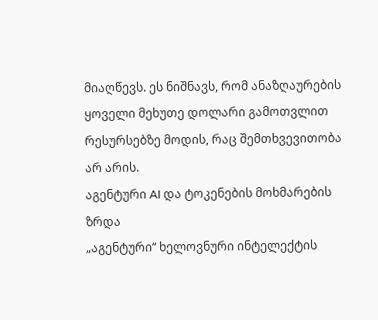მიაღწევს. ეს ნიშნავს, რომ ანაზღაურების ყოველი მეხუთე დოლარი გამოთვლით რესურსებზე მოდის, რაც შემთხვევითობა არ არის.
აგენტური AI და ტოკენების მოხმარების ზრდა
„აგენტური“ ხელოვნური ინტელექტის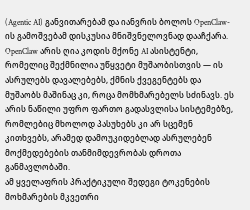(Agentic AI) განვითარებამ და იანვრის ბოლოს OpenClaw-ის გამოშვებამ დისკუსია მნიშვნელოვნად დააჩქარა. OpenClaw არის ღია კოდის მქონე AI ასისტენტი, რომელიც შექმნილია უწყვეტი მუშაობისთვის — ის ასრულებს დავალებებს, ქმნის ქვეგენტებს და მუშაობს მაშინაც კი, როცა მომხმარებელს სძინავს. ეს არის ნაწილი უფრო ფართო გადასვლისა სისტემებზე, რომლებიც მხოლოდ პასუხებს კი არ სცემენ კითხვებს, არამედ დამოუკიდებლად ასრულებენ მოქმედებების თანმიმდევრობას დროთა განმავლობაში.
ამ ყველაფრის პრაქტიკული შედეგი ტოკენების მოხმარების მკვეთრი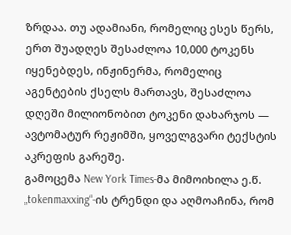ზრდაა. თუ ადამიანი, რომელიც ესეს წერს, ერთ შუადღეს შესაძლოა 10,000 ტოკენს იყენებდეს, ინჟინერმა, რომელიც აგენტების ქსელს მართავს, შესაძლოა დღეში მილიონობით ტოკენი დახარჯოს — ავტომატურ რეჟიმში, ყოველგვარი ტექსტის აკრეფის გარეშე.
გამოცემა New York Times-მა მიმოიხილა ე.წ. „tokenmaxxing“-ის ტრენდი და აღმოაჩინა, რომ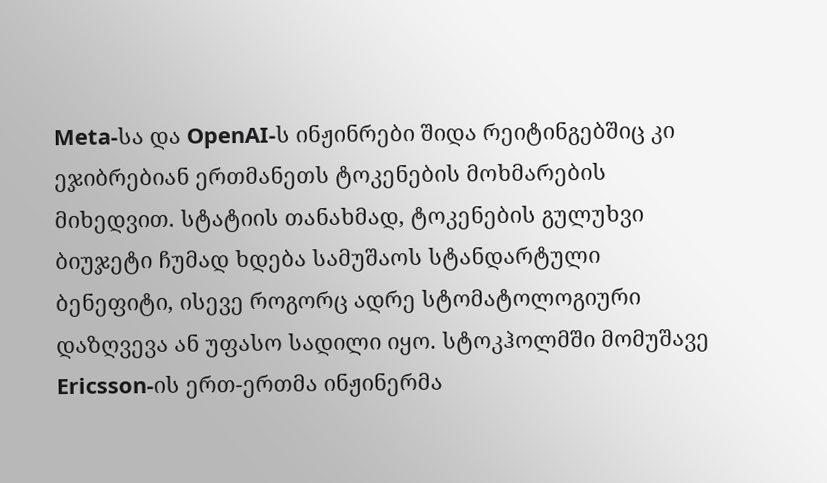Meta-სა და OpenAI-ს ინჟინრები შიდა რეიტინგებშიც კი ეჯიბრებიან ერთმანეთს ტოკენების მოხმარების მიხედვით. სტატიის თანახმად, ტოკენების გულუხვი ბიუჯეტი ჩუმად ხდება სამუშაოს სტანდარტული ბენეფიტი, ისევე როგორც ადრე სტომატოლოგიური დაზღვევა ან უფასო სადილი იყო. სტოკჰოლმში მომუშავე Ericsson-ის ერთ-ერთმა ინჟინერმა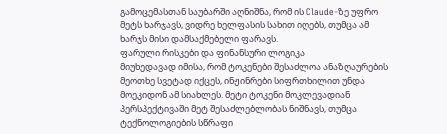გამოცემასთან საუბარში აღნიშნა, რომ ის Claude-ზე უფრო მეტს ხარჯავს, ვიდრე ხელფასის სახით იღებს, თუმცა ამ ხარჯს მისი დამსაქმებელი ფარავს.
ფარული რისკები და ფინანსური ლოგიკა
მიუხედავად იმისა, რომ ტოკენები შესაძლოა ანაზღაურების მეოთხე სვეტად იქცეს, ინჟინრები სიფრთხილით უნდა მოეკიდონ ამ სიახლეს. მეტი ტოკენი მოკლევადიან პერსპექტივაში მეტ შესაძლებლობას ნიშნავს, თუმცა ტექნოლოგიების სწრაფი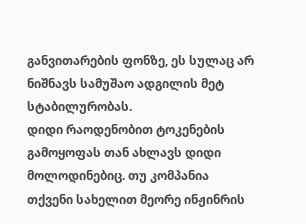განვითარების ფონზე, ეს სულაც არ ნიშნავს სამუშაო ადგილის მეტ სტაბილურობას.
დიდი რაოდენობით ტოკენების გამოყოფას თან ახლავს დიდი მოლოდინებიც. თუ კომპანია თქვენი სახელით მეორე ინჟინრის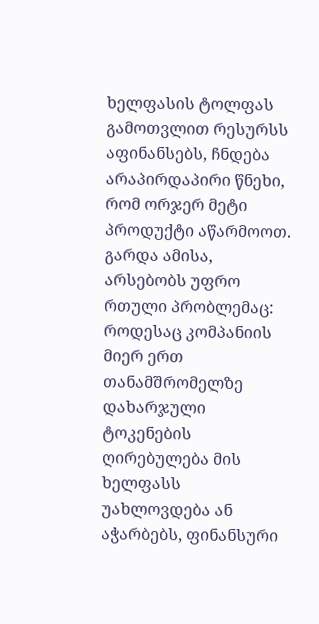ხელფასის ტოლფას გამოთვლით რესურსს აფინანსებს, ჩნდება არაპირდაპირი წნეხი, რომ ორჯერ მეტი პროდუქტი აწარმოოთ. გარდა ამისა, არსებობს უფრო რთული პრობლემაც: როდესაც კომპანიის მიერ ერთ თანამშრომელზე დახარჯული ტოკენების ღირებულება მის ხელფასს უახლოვდება ან აჭარბებს, ფინანსური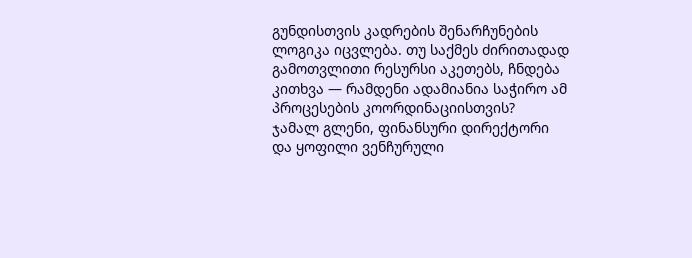გუნდისთვის კადრების შენარჩუნების ლოგიკა იცვლება. თუ საქმეს ძირითადად გამოთვლითი რესურსი აკეთებს, ჩნდება კითხვა — რამდენი ადამიანია საჭირო ამ პროცესების კოორდინაციისთვის?
ჯამალ გლენი, ფინანსური დირექტორი და ყოფილი ვენჩურული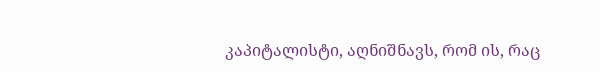კაპიტალისტი, აღნიშნავს, რომ ის, რაც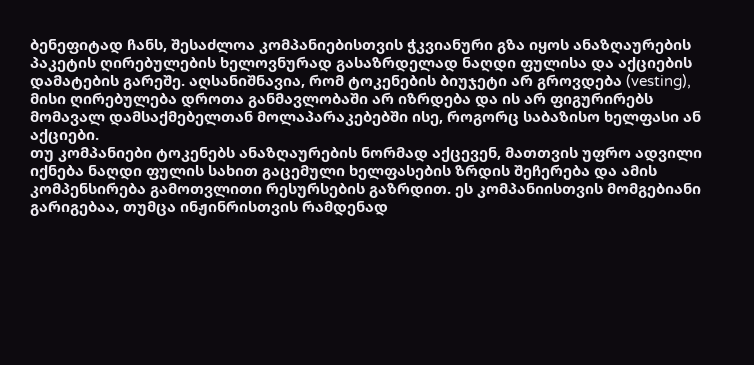ბენეფიტად ჩანს, შესაძლოა კომპანიებისთვის ჭკვიანური გზა იყოს ანაზღაურების პაკეტის ღირებულების ხელოვნურად გასაზრდელად ნაღდი ფულისა და აქციების დამატების გარეშე. აღსანიშნავია, რომ ტოკენების ბიუჯეტი არ გროვდება (vesting), მისი ღირებულება დროთა განმავლობაში არ იზრდება და ის არ ფიგურირებს მომავალ დამსაქმებელთან მოლაპარაკებებში ისე, როგორც საბაზისო ხელფასი ან აქციები.
თუ კომპანიები ტოკენებს ანაზღაურების ნორმად აქცევენ, მათთვის უფრო ადვილი იქნება ნაღდი ფულის სახით გაცემული ხელფასების ზრდის შეჩერება და ამის კომპენსირება გამოთვლითი რესურსების გაზრდით. ეს კომპანიისთვის მომგებიანი გარიგებაა, თუმცა ინჟინრისთვის რამდენად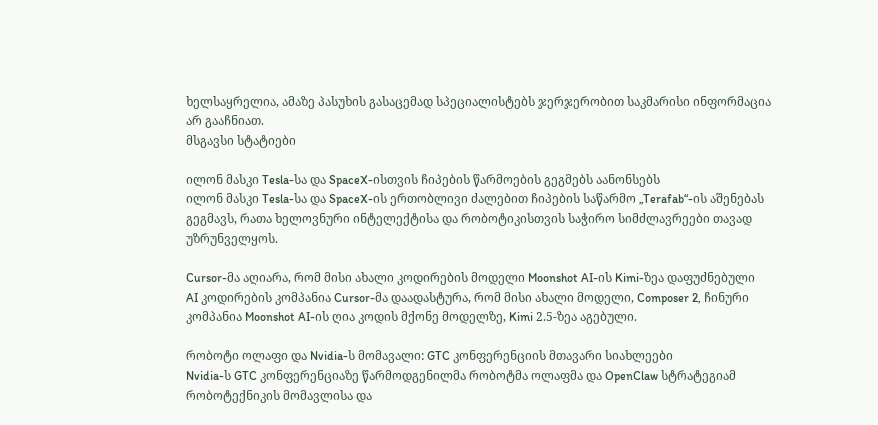ხელსაყრელია, ამაზე პასუხის გასაცემად სპეციალისტებს ჯერჯერობით საკმარისი ინფორმაცია არ გააჩნიათ.
მსგავსი სტატიები

ილონ მასკი Tesla-სა და SpaceX-ისთვის ჩიპების წარმოების გეგმებს აანონსებს
ილონ მასკი Tesla-სა და SpaceX-ის ერთობლივი ძალებით ჩიპების საწარმო „Terafab“-ის აშენებას გეგმავს, რათა ხელოვნური ინტელექტისა და რობოტიკისთვის საჭირო სიმძლავრეები თავად უზრუნველყოს.

Cursor-მა აღიარა, რომ მისი ახალი კოდირების მოდელი Moonshot AI-ის Kimi-ზეა დაფუძნებული
AI კოდირების კომპანია Cursor-მა დაადასტურა, რომ მისი ახალი მოდელი, Composer 2, ჩინური კომპანია Moonshot AI-ის ღია კოდის მქონე მოდელზე, Kimi 2.5-ზეა აგებული.

რობოტი ოლაფი და Nvidia-ს მომავალი: GTC კონფერენციის მთავარი სიახლეები
Nvidia-ს GTC კონფერენციაზე წარმოდგენილმა რობოტმა ოლაფმა და OpenClaw სტრატეგიამ რობოტექნიკის მომავლისა და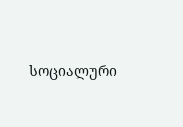სოციალური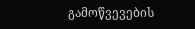გამოწვევების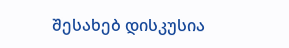შესახებ დისკუსია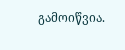გამოიწვია.